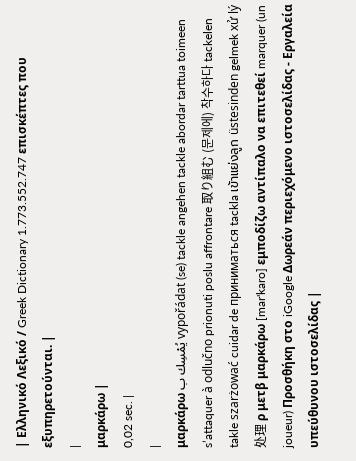| Ελληνικό Λεξικό / Greek Dictionary 1.773.552.747 επισκέπτες που εξυπηρετούνται. |
|
μαρκάρω |
0,02 sec. |
|
μαρκάρω يُمْسِك ب vypořádat (se) tackle angehen tackle abordar tarttua toimeen s’attaquer à odlučno prionuti poslu affrontare 取り組む (문제에) 착수하다 tackelen takle szarżować cuidar de приниматься tackla เข้าแย่งลูก üstesinden gelmek xử lý 处理 ρ μετβ μαρκάρω [mar'karo] εμποδίζω αντίπαλο να επιτεθεί marquer (un joueur) Προσθήκη στο iGoogle Δωρεάν περιεχόμενο ιστοσελίδας - Εργαλεία υπεύθυνου ιστοσελίδας |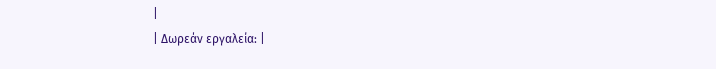|
| Δωρεάν εργαλεία: |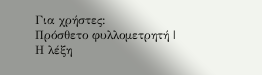Για χρήστες:
Πρόσθετο φυλλομετρητή |
Η λέξη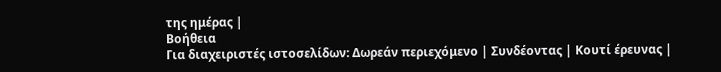της ημέρας |
Βοήθεια
Για διαχειριστές ιστοσελίδων: Δωρεάν περιεχόμενο | Συνδέοντας | Κουτί έρευνας |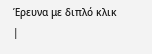Έρευνα με διπλό κλικ |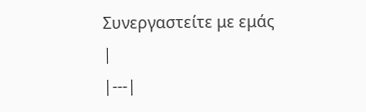Συνεργαστείτε με εμάς |
|---|